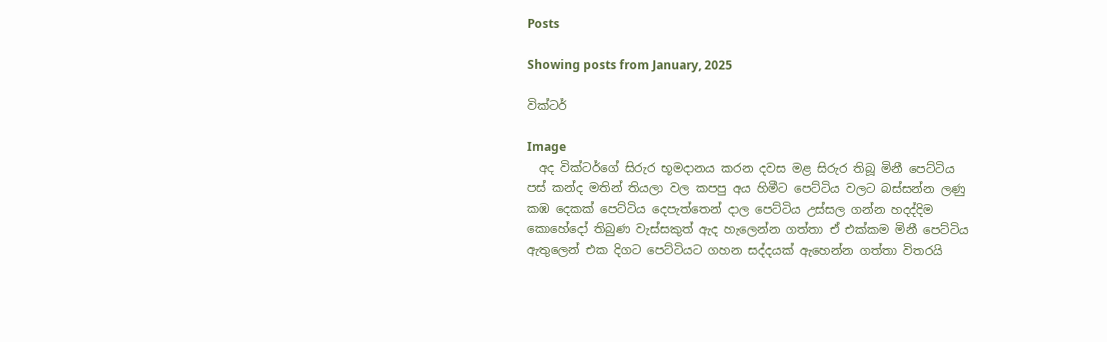Posts

Showing posts from January, 2025

වික්ටර්

Image
  අද වික්ටර්ගේ සිරුර භූමදානය කරන දවස මළ සිරුර තිබූ මිනී පෙට්ටිය පස් කන්ද මතින් තියලා වල කපපු අය හිමීට පෙට්ටිය වලට බස්සන්න ලණු කඹ දෙකක් පෙට්ටිය දෙපැත්තෙන් දාල පෙට්ටිය උස්සල ගන්න හදද්දිම කොහේදෝ තිබුණ වැස්සකුත් ඇද හැලෙන්න ගත්තා ඒ එක්කම මිනී පෙට්ටිය ඇතුලෙන් එක දිගට පෙට්ටියට ගහන සද්දයක් ඇහෙන්න ගත්තා විතරයි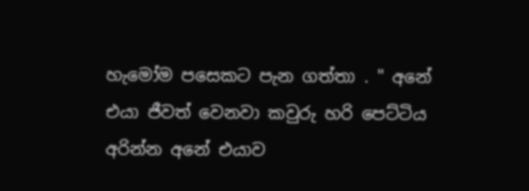හැමෝම පසෙකට පැන ගත්තා . " අනේ එයා ජීවත් වෙනවා කවුරු හරි පෙට්ටිය අරින්න අනේ එයාව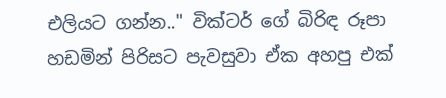එලියට ගන්න.." වික්ටර් ගේ බිරිඳ රූපා හඩමින් පිරිසට පැවසුවා ඒක අහපු එක්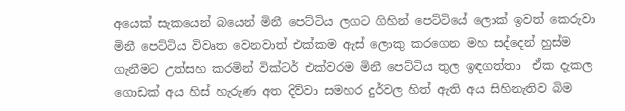අයෙක් සැකයෙන් බයෙන් මිනී පෙට්ටිය ලගට ගිහින් පෙට්ටියේ ලොක් ඉවත් කෙරුවා මිනී පෙට්ටිය විවෘත වෙනවාත් එක්කම ඇස් ලොකු කරගෙන මහ සද්දෙන් හුස්ම ගැනීමට උත්සහ කරමින් වික්ටර් එක්වරම මිනී පෙට්ටිය තුල ඉඳගත්තා  ඒක දැකල ගොඩක් අය හිස් හැරුණ අත දිව්වා සමහර දුර්වල හිත් ඇති අය සිහිනැතිව බිම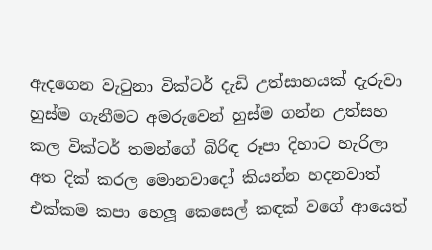ඇදගෙන වැටුනා වික්ටර් දැඩි උත්සාහයක් දැරුවා හුස්ම ගැනීමට අමරුවෙන් හුස්ම ගන්න උත්සහ කල වික්ටර් තමන්ගේ බිරිඳ රූපා දිහාට හැරිලා අත දික් කරල මොනවාදෝ කියන්න හදනවාත් එක්කම කපා හෙලූ කෙසෙල් කඳක් වගේ ආයෙත්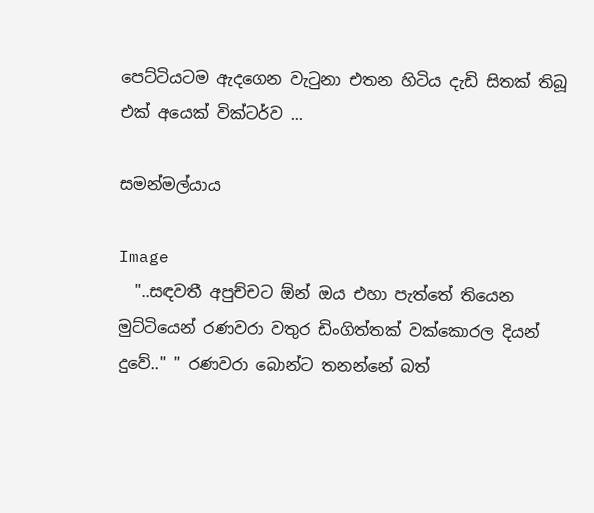පෙට්ටියටම ඇදගෙන වැටුනා එතන හිටිය දැඩි සිතක් තිබූ එක් අයෙක් වික්ටර්ව ...

සමන්මල්යාය

Image
  "..සඳවතී අපුච්චට ඕන් ඔය එහා පැත්තේ තියෙන මුට්ටියෙන් රණවරා වතුර ඩිංගිත්තක් වක්කොරල දියන් දුවේ.." " රණවරා බොන්ට තනන්නේ බත්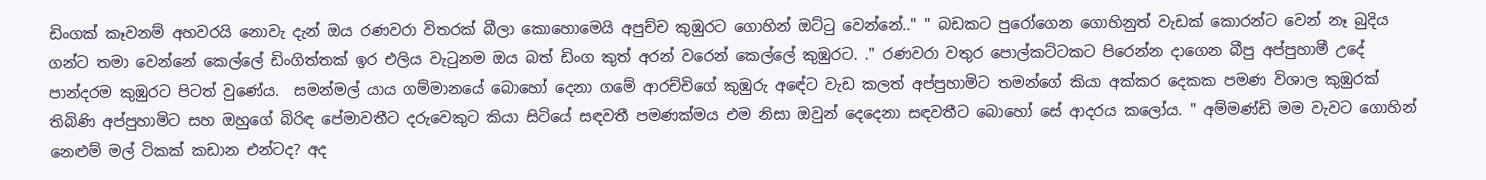ඩිංගක් කෑවනම් අහවරයි නොවැ දැන් ඔය රණවරා විතරක් බීලා කොහොමෙයි අපුච්ච කුඹුරට ගොහින් ඔට්ටු වෙන්නේ.." " බඩකට පුරෝගෙන ගොහිනුත් වැඩක් කොරන්ට වෙන් නෑ බුදිය ගන්ට තමා වෙන්නේ කෙල්ලේ ඩිංගිත්තක් ඉර එලිය වැටුනම ඔය බත් ඩිංග කුත් අරන් වරෙන් කෙල්ලේ කුඹුරට. ." රණවරා වතුර පොල්කට්ටකට පිරෙන්න දාගෙන බීපු අප්පුහාමී උදේ පාන්දරම කුඹුරට පිටත් වුණේය.  සමන්මල් යාය ගම්මානයේ බොහෝ දෙනා ගමේ ආරච්චිගේ කුඹුරු අඳේට වැඩ කලත් අප්පුහාමිට තමන්ගේ කියා අක්කර දෙකක පමණ විශාල කුඹුරක් තිබිණි අප්පුහාමිට සහ ඔහුගේ බිරිඳ පේමාවතීට දරුවෙකුට කියා සිටියේ සඳවතී පමණක්මය එම නිසා ඔවුන් දෙදෙනා සඳවතීට බොහෝ සේ ආදරය කලෝය. " අම්මණ්ඩි මම වැවට ගොහින් නෙළුම් මල් ටිකක් කඩාන එන්ටද? අද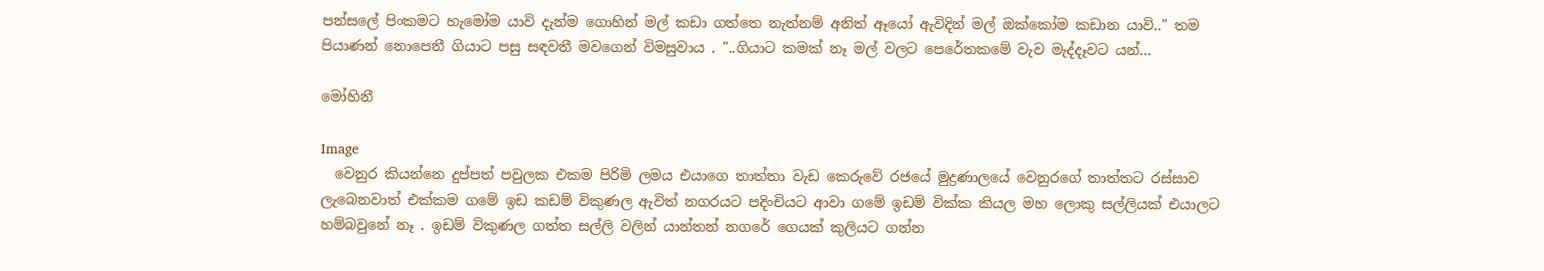පන්සලේ පිංකමට හැමෝම යාවි දැන්ම ගොහින් මල් කඩා ගත්තෙ නැත්නම් අනිත් ඈයෝ ඇවිදින් මල් ඔක්කෝම කඩාන යාවි.." තම පියාණන් නොපෙනී ගියාට පසු සඳවතී මවගෙන් විමසුවාය . "..ගියාට කමක් නෑ මල් වලට පෙරේතකමේ වැව මැද්දෑවට යන්...

මෝහිනී

Image
  වෙනුර කියන්නෙ දුප්පත් පවුලක එකම පිරිමි ලමය එයාගෙ තාත්තා වැඩ කෙරුවේ රජයේ මුද්‍රණාලයේ වෙනුරගේ තාත්තට රස්සාව ලැබෙනවාත් එක්කම ගමේ ඉඩ කඩම් විකුණල ඇවිත් නගරයට පදිංචියට ආවා ගමේ ඉඩම් වික්ක කියල මහ ලොකු සල්ලියක් එයාලට හම්බවුනේ නෑ . ඉඩම් විකුණල ගත්ත සල්ලි වලින් යාන්තන් නගරේ ගෙයක් කුලියට ගන්න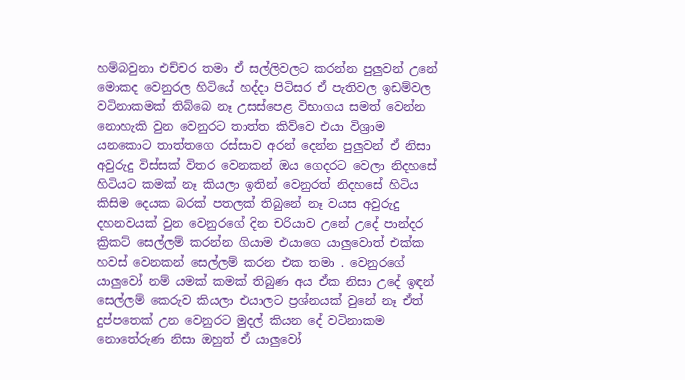හම්බවුනා එච්චර තමා ඒ සල්ලිවලට කරන්න පුලුවන් උනේ මොකද වෙනුරල හිටියේ හද්දා පිටිසර ඒ පැතිවල ඉඩම්වල වටිනාකමක් තිබ්බෙ නෑ උසස්පෙළ විභාගය සමත් වෙන්න නොහැකි වුන වෙනුරට තාත්ත කිව්වෙ එයා විශ්‍රාම යනකොට තාත්තගෙ රස්සාව අරන් දෙන්න පුලුවන් ඒ නිසා අවුරුදු විස්සක් විතර වෙනකන් ඔය ගෙදරට වෙලා නිදහසේ හිටියට කමක් නෑ කියලා ඉතින් වෙනුරත් නිදහසේ හිටිය කිසිම දෙයක බරක් පතලක් තිබුනේ නෑ වයස අවුරුදු දහනවයක් වුන වෙනුරගේ දින චරියාව උනේ උදේ පාන්දර ක්‍රිකට් සෙල්ලම් කරන්න ගියාම එයාගෙ යාලුවොත් එක්ක හවස් වෙනකන් සෙල්ලම් කරන එක තමා . වෙනුරගේ යාලුවෝ නම් යමක් කමක් තිබුණ අය ඒක නිසා උදේ ඉඳන් සෙල්ලම් කෙරුව කියලා එයාලට ප්‍රශ්නයක් වුනේ නෑ ඒත් දුප්පතෙක් උන වෙනුරට මුදල් කියන දේ වටිනාකම නොතේරුණ නිසා ඔහුත් ඒ යාලුවෝ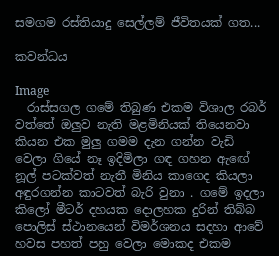සමගම රස්තියාදු සෙල්ලම් ජීවිතයක් ගත...

කවන්ධය

Image
  රාස්සගල ගමේ තිබුණ එකම විශාල රබර් වත්තේ ඔලුව නැති මළමිනියක් තියෙනවා කියන එක මුලු ගමම දැන ගන්න වැඩි වෙලා ගියේ නෑ ඉදිමිලා ගඳ ගහන ඇඟේ නූල් පටක්වත් නැතී මිනිය කාගෙද කියලා අඳුරගන්න කාටවත් බැරි වුනා . ගමේ ඉදලා කිලෝ මීටර් දහයක දොලහක දුරින් තිබ්බ පොලිස් ස්ථානයෙන් විමර්ශනය සදහා ආවේ හවස පහත් පහු වෙලා මොකද එකම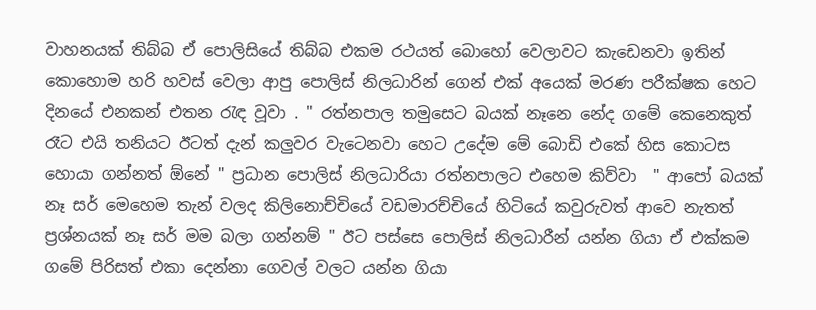වාහනයක් තිබ්බ ඒ පොලිසියේ තිබ්බ එකම රථයත් බොහෝ වෙලාවට කැඩෙනවා ඉතින් කොහොම හරි හවස් වෙලා ආපු පොලිස් නිලධාරින් ගෙන් එක් අයෙක් මරණ පරීක්ෂක හෙට දිනයේ එනකන් එතන රැඳ වූවා . " රත්නපාල තමුසෙට බයක් නෑනෙ නේද ගමේ කෙනෙකුත් රෑට එයි තනියට ඊටත් දැන් කලුවර වැටෙනවා හෙට උදේම මේ බොඩි එකේ හිස කොටස හොයා ගන්නත් ඕනේ " ප්‍රධාන පොලිස් නිලධාරියා රත්නපාලට එහෙම කිව්වා  " ආපෝ බයක් නෑ සර් මෙහෙම තැන් වලද කිලිනොච්චියේ වඩමාරච්චියේ හිටියේ කවුරුවත් ආවෙ නැතත් ප්‍රශ්නයක් නෑ සර් මම බලා ගන්නම් " ඊට පස්සෙ පොලිස් නිලධාරීන් යන්න ගියා ඒ එක්කම ගමේ පිරිසත් එකා දෙන්නා ගෙවල් වලට යන්න ගියා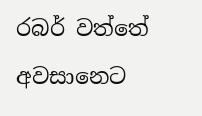රබර් වත්තේ අවසානෙට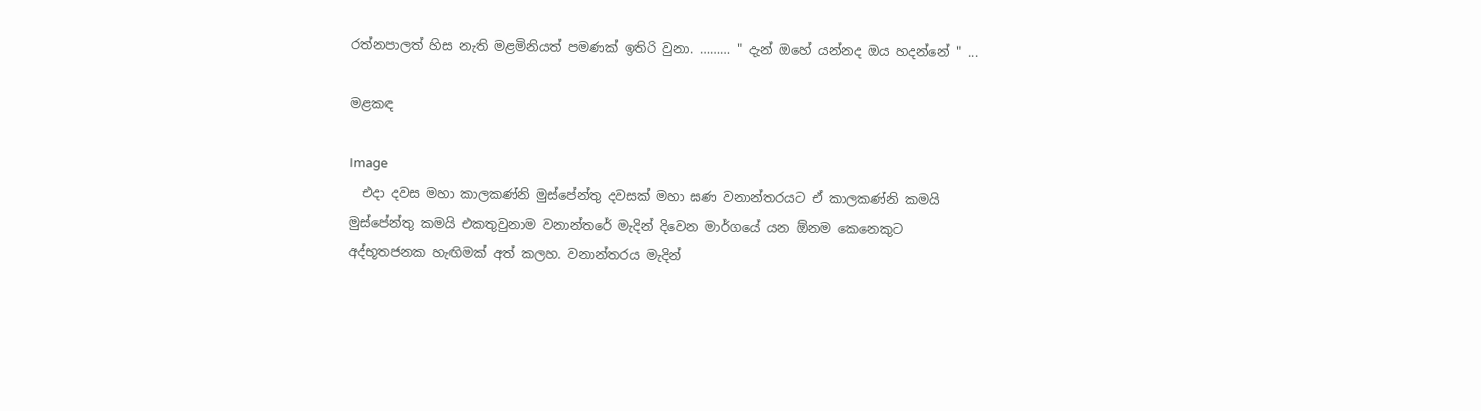රත්නපාලත් හිස නැති මළමිනියත් පමණක් ඉතිරි වුනා. ……… " දැන් ඔහේ යන්නද ඔය හදන්නේ " ...

මළකඳ

Image
  එදා දවස මහා කාලකණ්නි මුස්පේන්තු දවසක් මහා ඝණ වනාන්තරයට ඒ කාලකණ්නි කමයි මුස්පේන්තු කමයි එකතුවුනාම වනාන්තරේ මැදින් දිවෙන මාර්ගයේ යන ඕනම කෙනෙකුට අද්භූතජනක හැඟිමක් අත් කලහ. වනාන්තරය මැදින්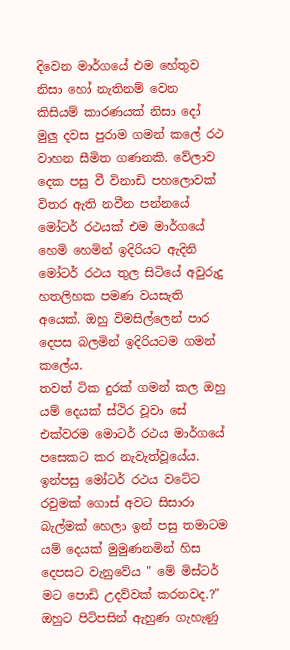දිවෙන මාර්ගයේ එම හේතුව නිසා හෝ නැතිනම් වෙන කිසියම් කාරණයක් නිසා දෝ මුලු දවස පුරාම ගමන් කලේ රථ වාහන සීමිත ගණනකි. වේලාව දෙක පසු වී විනාඩි පහලොවක් විතර ඇති නවීන පන්නයේ මෝටර් රථයක් එම මාර්ගයේ හෙමි හෙමින් ඉදිරියට ඇදිනි මෝටර් රථය තුල සිටියේ අවුරුදු හතලිහක පමණ වයසැති අයෙක්‌. ඔහු විමසිල්ලෙන් පාර දෙපස බලමින් ඉදිරියටම ගමන් කලේය.                    තවත් ටික දුරක් ගමන් කල ඔහු යම් දෙයක් ස්ථිර වූවා සේ එක්වරම මොටර් රථය මාර්ගයේ පසෙකට කර නැවැත්වූයේය. ඉන්පසු මෝටර් රථය වටේට රවුමක් ගොස් අවට සිසාරා බැල්මක් හෙලා ඉන් පසු තමාටම යම් දෙයක් මුමුණනමින් හිස දෙපසට වැනුවේය " මේ මිස්ටර් මට පොඩි උදව්වක් කරනවද.?" ඔහුට පිටිපසින් ඇහුණ ගැහැණු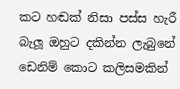කට හඬක් නිසා පස්ස හැරී බැලූ ඔහුට දකින්න ලැබුනේ ඩෙනිම් කොට කලිසමකින්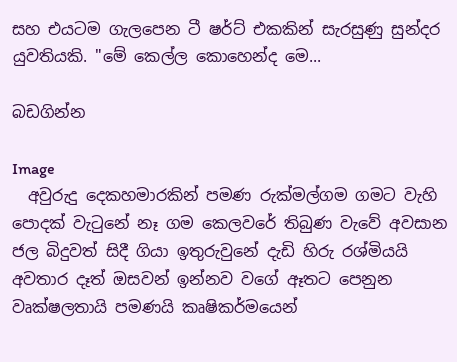සහ එයටම ගැලපෙන ටී ෂර්ට් එකකින් සැරසුණු සුන්දර යුවතියකි. "මේ කෙල්ල කොහෙන්ද මෙ...

බඩගින්න

Image
  අවුරුදු දෙකහමාරකින් පමණ රුක්මල්ගම ගමට වැහි පොදක් වැටුනේ නෑ ගම කෙලවරේ තිබුණ වැවේ අවසාන ජල බිදුවත් සිදී ගියා ඉතුරුවුනේ දැඩි හිරු රශ්මියයි අවතාර දෑත් ඔසවන් ඉන්නව වගේ ඈතට පෙනුන වෘක්ෂලතායි පමණයි කෘෂිකර්මයෙන්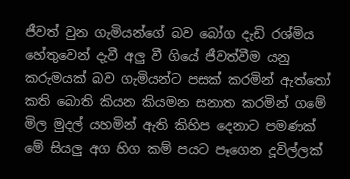ජීවත් වුන ගැමියන්ගේ බව බෝග දැඩි රශ්මිය හේතුවෙන් දැවී අලු වී ගියේ ජීවත්වීම යනු කරුමයක් බව ගැමියන්ට පසක් කරමින් ඇත්තෝ කති බොති කියන කියමන සනාත කරමින් ගමේ මිල මුදල් යහමින් ඇති කිහිප දෙනාට පමණක් මේ සියලු අග හිග කම් පයට පෑගෙන දූවිල්ලක්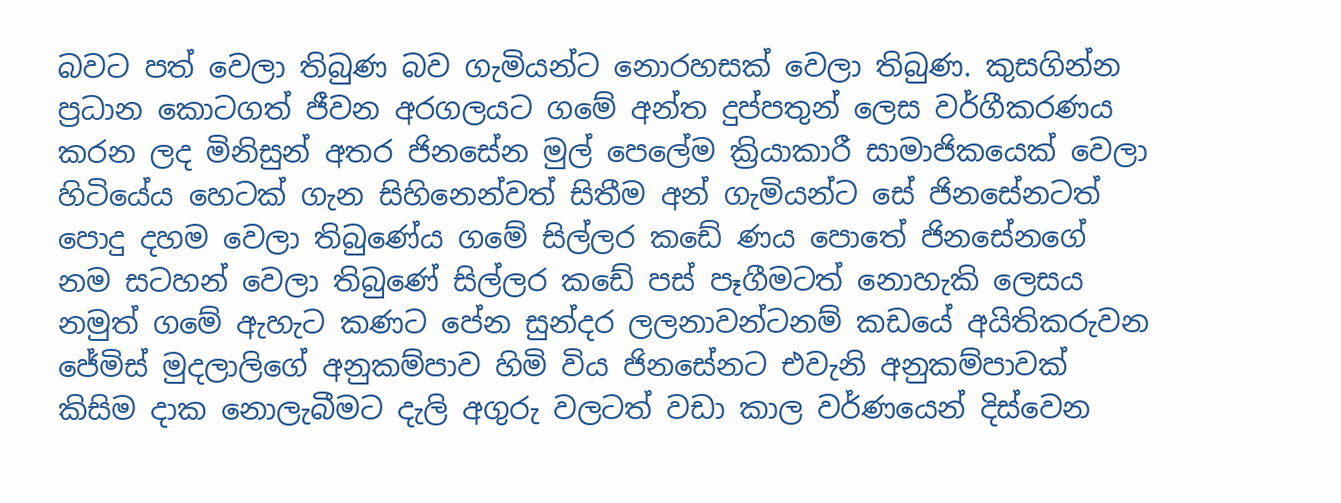බවට පත් වෙලා තිබුණ බව ගැමියන්ට නොරහසක් වෙලා තිබුණ. කුසගින්න ප්‍රධාන කොටගත් ජීවන අරගලයට ගමේ අන්ත දුප්පතුන් ලෙස වර්ගීකරණය කරන ලද මිනිසුන් අතර ජිනසේන මුල් පෙලේම ක්‍රියාකාරී සාමාජිකයෙක් වෙලා හිටියේය හෙටක් ගැන සිහිනෙන්වත් සිතීම අන් ගැමියන්ට සේ ජිනසේනටත් පොදු දහම වෙලා තිබුණේය ගමේ සිල්ලර කඩේ ණය පොතේ ජිනසේනගේ නම සටහන් වෙලා තිබුණේ සිල්ලර කඩේ පස් පෑගීමටත් නොහැකි ලෙසය නමුත් ගමේ ඇහැට කණට පේන සුන්දර ලලනාවන්ටනම් කඩයේ අයිතිකරුවන ජේමිස් මුදලාලිගේ අනුකම්පාව හිමි විය ජිනසේනට එවැනි අනුකම්පාවක් කිසිම දාක නොලැබීමට දැලි අගුරු වලටත් වඩා කාල වර්ණයෙන් දිස්වෙන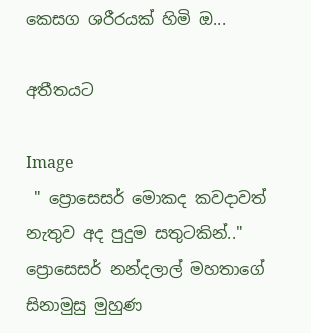කෙසග ශරීරයක් හිමි ඔ...

අතීතයට

Image
 " ප්‍රොසෙසර් මොකද කවදාවත් නැතුව අද පුදුම සතුටකින්.." ප්‍රොසෙසර් නන්දලාල් මහතාගේ සිනාමුසු මුහුණ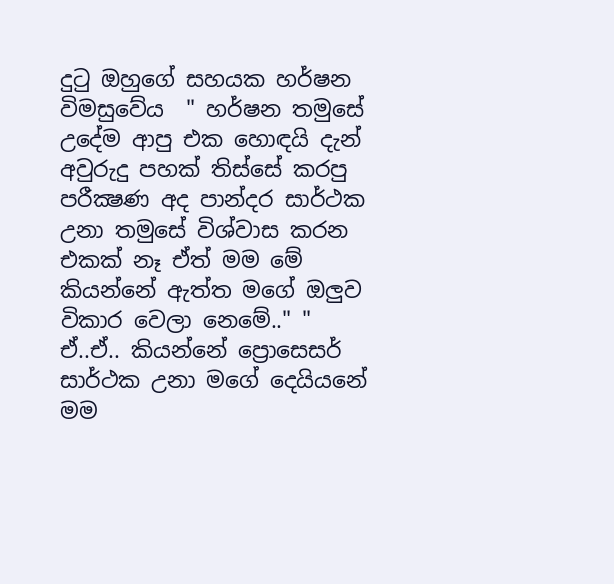දුටු ඔහුගේ සහයක හර්ෂන විමසුවේය  " හර්ෂන තමුසේ උදේම ආපු එක හොඳයි දැන් අවුරුදු පහක් තිස්සේ කරපු පරීක්‍ෂණ අද පාන්දර සාර්ථක උනා තමුසේ විශ්වාස කරන එකක් නෑ ඒත් මම මේ කියන්නේ ඇත්ත මගේ ඔලුව විකාර වෙලා නෙමේ.." " ඒ..ඒ.. කියන්නේ ප්‍රොසෙසර් සාර්ථක උනා මගේ දෙයියනේ මම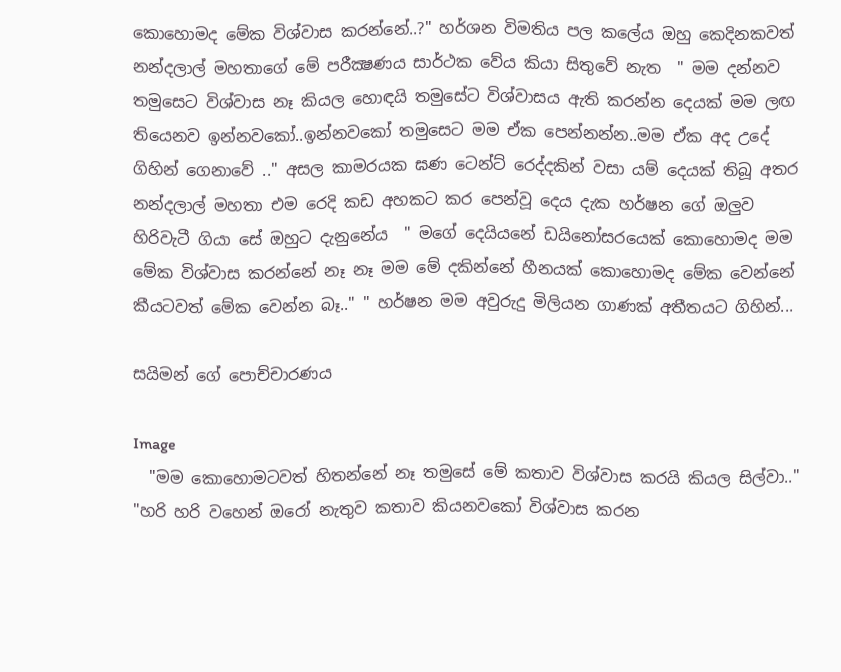කොහොමද මේක විශ්වාස කරන්නේ..?" හර්ශන විමතිය පල කලේය ඔහු කෙදිනකවත් නන්දලාල් මහතාගේ මේ පරීක්‍ෂණය සාර්ථක වේය කියා සිතුවේ නැත  " මම දන්නව තමුසෙට විශ්වාස නෑ කියල හොඳයි තමුසේට විශ්වාසය ඇති කරන්න දෙයක් මම ලඟ තියෙනව ඉන්නවකෝ..ඉන්නවකෝ තමුසෙට මම ඒක පෙන්නන්න..මම ඒක අද උදේ ගිහින් ගෙනාවේ .." අසල කාමරයක ඝණ ටෙන්ට් රෙද්දකින් වසා යම් දෙයක් තිබූ අතර නන්දලාල් මහතා එම රෙදි කඩ අහකට කර පෙන්වූ දෙය දැක හර්ෂන ගේ ඔලුව හිරිවැටී ගියා සේ ඔහුට දැනුනේය  " මගේ දෙයියනේ ඩයිනෝසරයෙක් කොහොමද මම මේක විශ්වාස කරන්නේ නෑ නෑ මම මේ දකින්නේ හීනයක් කොහොමද මේක වෙන්නේ කීයටවත් මේක වෙන්න බෑ.." " හර්ෂන මම අවුරුදු මිලියන ගාණක් අතීතයට ගිහින්...

සයිමන් ගේ පොච්චාරණය

Image
  "මම කොහොමටවත් හිතන්නේ නෑ තමුසේ මේ කතාව විශ්වාස කරයි කියල සිල්වා.." "හරි හරි වහෙන් ඔරෝ නැතුව කතාව කියනවකෝ විශ්වාස කරන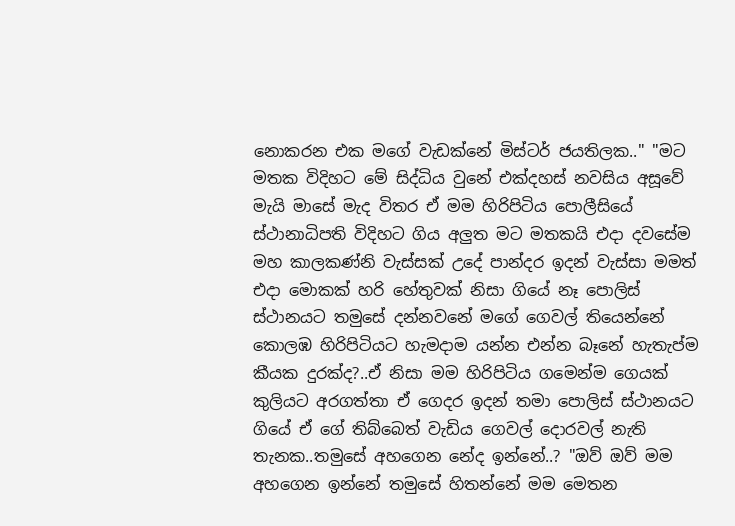නොකරන එක මගේ වැඩක්නේ මිස්ටර් ජයතිලක.." "මට මතක විදිහට මේ සිද්ධිය වුනේ එක්දහස් නවසිය අසූවේ මැයි මාසේ මැද විතර ඒ මම හිරිපිටිය පොලීසියේ ස්ථානාධිපති විදිහට ගිය අලුත මට මතකයි එදා දවසේම මහ කාලකණ්නි වැස්සක් උදේ පාන්දර ඉදන් වැස්සා මමත් එදා මොකක් හරි හේතුවක් නිසා ගියේ නෑ පොලිස් ස්ථානයට තමුසේ දන්නවනේ මගේ ගෙවල් තියෙන්නේ කොලඹ හිරිපිටියට හැමදාම යන්න එන්න බෑනේ හැතැප්ම කීයක දුරක්ද?..ඒ නිසා මම හිරිපිටිය ගමෙන්ම ගෙයක් කුලියට අරගත්තා ඒ ගෙදර ඉදන් තමා පොලිස් ස්ථානයට ගියේ ඒ ගේ තිබ්බෙත් වැඩිය ගෙවල් දොරවල් නැති තැනක..තමුසේ අහගෙන නේද ඉන්නේ..? "ඔව් ඔව් මම අහගෙන ඉන්නේ තමුසේ හිතන්නේ මම මෙතන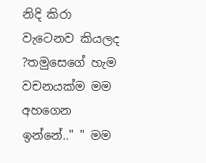නිදි කිරා වැටෙනව කියලද ?තමුසෙගේ හැම වචනයක්ම මම අහගෙන ඉන්නේ.." " මම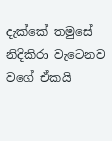දැක්කේ තමුසේ නිදිකිරා වැටෙනව වගේ ඒකයි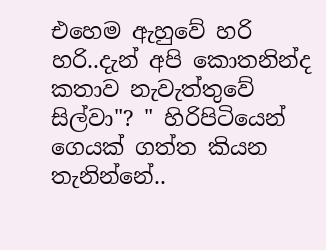එහෙම ඇහුවේ හරි හරි..දැන් අපි කොතනින්ද කතාව නැවැත්තුවේ සිල්වා"? " හිරිපිටියෙන් ගෙයක් ගත්ත කියන තැනින්නේ..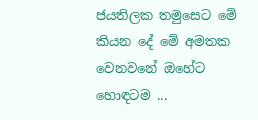ජයතිලක තමුසෙට මේ කියන දේ මේ අමතක වෙනවනේ ඔහේට හොඳටම ...